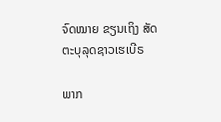ຈົດໝາຍ ຂຽນເຖິງ ສັດຕະບຸລຸດຊາວເຮເບີຣ

ພາກ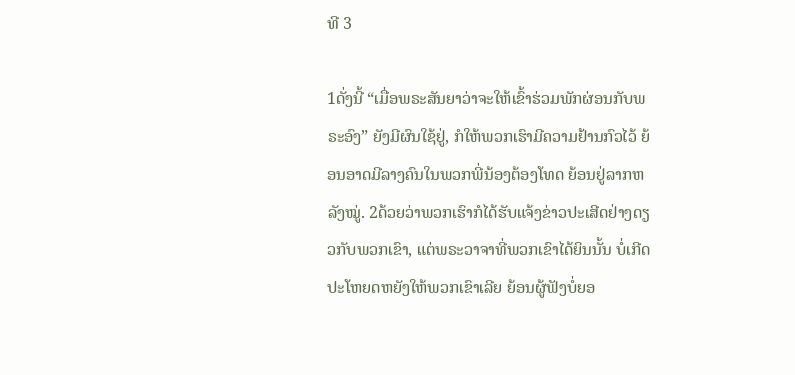ທີ 3

1ດັ່ງນີ້ “ເມື່ອພຣະສັນຍາວ່າຈະໃຫ້ເຂົ້າຮ່ວມພັກຜ່ອນກັບພຣະອົງ” ຍັງມີຜົນໃຊ້ຢູ່, ກໍໃຫ້ພວກເຮົາມີຄວາມຢ້ານກົວໄວ້ ຍ້ອນອາດມີລາງຄົນໃນພວກພີ່ນ້ອງຕ້ອງໂທດ ຍ້ອນຢູ່ລາກຫລັງໝູ່. 2ດ້ວຍວ່າພວກເຮົາກໍໄດ້ຮັບແຈ້ງຂ່າວປະເສີດຢ່າງດຽວກັບພວກເຂົາ, ແຕ່ພຣະວາຈາທີ່ພວກເຂົາໄດ້ຍິນນັ້ນ ບໍ່ເກີດປະໂຫຍດຫຍັງໃຫ້ພວກເຂົາເລີຍ ຍ້ອນຜູ້ຟັງບໍ່ຍອ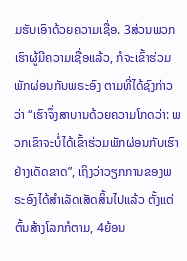ມຮັບເອົາດ້ວຍຄວາມເຊື່ອ. 3ສ່ວນພວກເຮົາຜູ້ມີຄວາມເຊື່ອແລ້ວ, ກໍຈະເຂົ້າຮ່ວມພັກຜ່ອນກັບພຣະອົງ ຕາມທີ່ໄດ້ຊົງກ່າວວ່າ “ເຮົາຈຶ່ງສາບານດ້ວຍຄວາມໂກດວ່າ: ພວກເຂົາຈະບໍ່ໄດ້ເຂົ້າຮ່ວມພັກຜ່ອນກັບເຮົາຢ່າງເດັດຂາດ”, ເຖິງວ່າວຽກການຂອງພຣະອົງໄດ້ສຳເລັດເສັດສິ້ນໄປແລ້ວ ຕັ້ງແຕ່ຕົ້ນສ້າງໂລກກໍຕາມ, 4ຍ້ອນ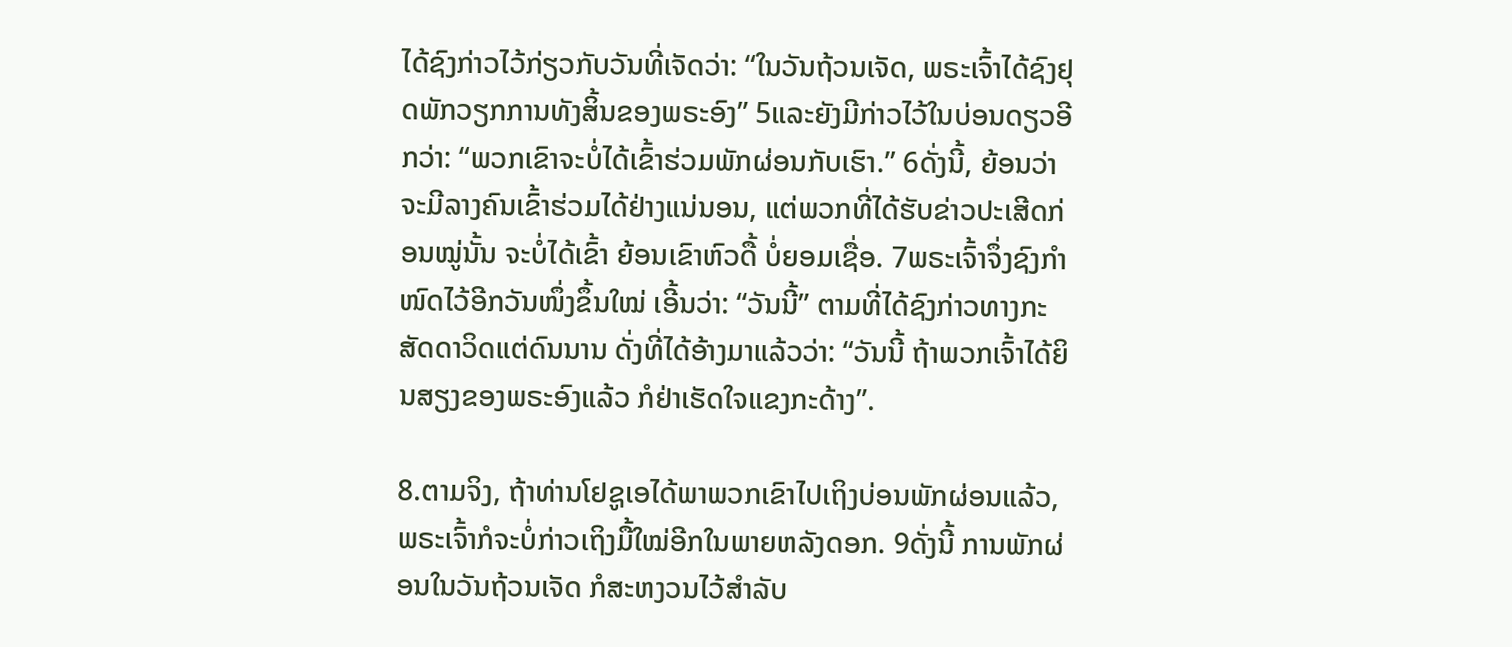ໄດ້ຊົງກ່າວໄວ້ກ່ຽວກັບວັນທີ່ເຈັດວ່າ: “ໃນວັນຖ້ວນເຈັດ, ພຣະເຈົ້າໄດ້ຊົງຢຸດພັກວຽກການທັງສິ້ນຂອງພຣະອົງ” 5ແລະຍັງມີກ່າວໄວ້ໃນບ່ອນດຽວອີກວ່າ: “ພວກເຂົາຈະບໍ່ໄດ້ເຂົ້າຮ່ວມພັກຜ່ອນກັບເຮົາ.” 6ດັ່ງນີ້, ຍ້ອນວ່າຈະມີລາງຄົນເຂົ້າຮ່ວມໄດ້ຢ່າງແນ່ນອນ, ແຕ່ພວກທີ່ໄດ້ຮັບຂ່າວປະເສີດກ່ອນໝູ່ນັ້ນ ຈະບໍ່ໄດ້ເຂົ້າ ຍ້ອນເຂົາຫົວດື້ ບໍ່ຍອມເຊື່ອ. 7ພຣະເຈົ້າຈຶ່ງຊົງກຳໜົດໄວ້ອີກວັນໜຶ່ງຂຶ້ນໃໝ່ ເອີ້ນວ່າ: “ວັນນີ້” ຕາມທີ່ໄດ້ຊົງກ່າວທາງກະສັດດາວິດແຕ່ດົນນານ ດັ່ງທີ່ໄດ້ອ້າງມາແລ້ວວ່າ: “ວັນນີ້ ຖ້າພວກເຈົ້າໄດ້ຍິນສຽງຂອງພຣະອົງແລ້ວ ກໍຢ່າເຮັດໃຈແຂງກະດ້າງ”.

8.ຕາມຈິງ, ຖ້າທ່ານໂຢຊູເອໄດ້ພາພວກເຂົາໄປເຖິງບ່ອນພັກຜ່ອນແລ້ວ, ພຣະເຈົ້າກໍຈະບໍ່ກ່າວເຖິງມື້ໃໝ່ອີກໃນພາຍຫລັງດອກ. 9ດັ່ງນີ້ ການພັກຜ່ອນໃນວັນຖ້ວນເຈັດ ກໍສະຫງວນໄວ້ສຳລັບ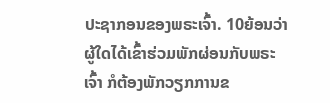ປະຊາກອນຂອງພຣະເຈົ້າ. 10ຍ້ອນວ່າຜູ້ໃດໄດ້ເຂົ້າຮ່ວມພັກຜ່ອນກັບພຣະເຈົ້າ ກໍຕ້ອງພັກວຽກການຂ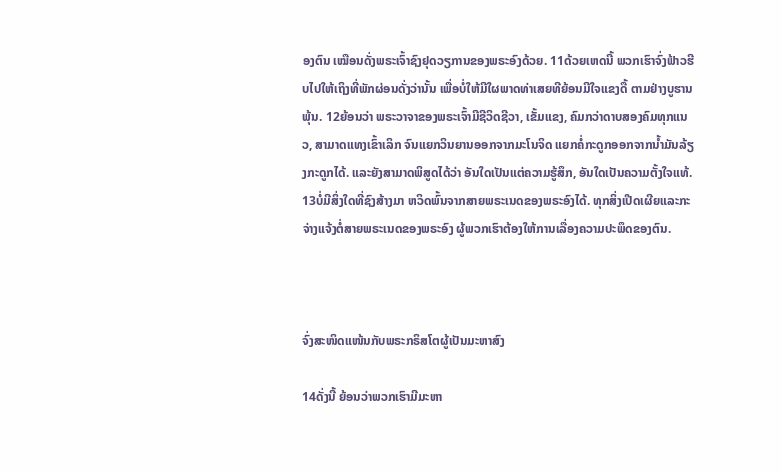ອງຕົນ ເໝືອນດັ່ງພຣະເຈົ້າຊົງຢຸດວຽການຂອງພຣະອົງດ້ວຍ. 11ດ້ວຍເຫດນີ້ ພວກເຮົາຈົ່ງຟ້າວຮີບໄປໃຫ້ເຖິງທີ່ພັກຜ່ອນດັ່ງວ່ານັ້ນ ເພື່ອບໍ່ໃຫ້ມີໃຜພາດທ່າເສຍທີຍ້ອນມີໃຈແຂງດື້ ຕາມຢ່າງບູຮານພຸ້ນ. 12ຍ້ອນວ່າ ພຣະວາຈາຂອງພຣະເຈົ້າມີຊີວິດຊີວາ, ເຂັ້ມແຂງ, ຄົມກວ່າດາບສອງຄົມທຸກແນວ, ສາມາດແທງເຂົ້າເລິກ ຈົນແຍກວິນຍານອອກຈາກມະໂນຈິດ ແຍກຄໍ່ກະດູກອອກຈາກນ້ຳມັນລ້ຽງກະດູກໄດ້. ແລະຍັງສາມາດພິສູດໄດ້ວ່າ ອັນໃດເປັນແຕ່ຄວາມຮູ້ສຶກ, ອັນໃດເປັນຄວາມຕັ້ງໃຈແທ້. 13ບໍ່ມີສິ່ງໃດທີ່ຊົງສ້າງມາ ຫວິດພົ້ນຈາກສາຍພຣະເນດຂອງພຣະອົງໄດ້. ທຸກສິ່ງເປີດເຜີຍແລະກະຈ່າງແຈ້ງຕໍ່ສາຍພຣະເນດຂອງພຣະອົງ ຜູ້ພວກເຮົາຕ້ອງໃຫ້ການເລື່ອງຄວາມປະພຶດຂອງຕົນ.



ຈົ່ງສະໜິດແໜ້ນກັບພຣະກຣິສໂຕຜູ້ເປັນມະຫາສົງ

14ດັ່ງນີ້ ຍ້ອນວ່າພວກເຮົາມີມະຫາ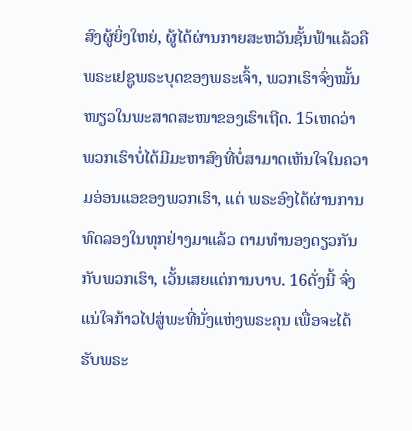ສົງຜູ້ຍິ່ງໃຫຍ່, ຜູ້ໄດ້ຜ່ານກາຍສະຫວັນຊັ້ນຟ້າແລ້ວຄື ພຣະເຢຊູພຣະບຸດຂອງພຣະເຈົ້າ, ພວກເຮົາຈົ່ງໝັ້ນໜຽວໃນພະສາດສະໜາຂອງເຮົາເຖີດ. 15ເຫດວ່າ ພວກເຮົາບໍ່ໄດ້ມີມະຫາສົງທີ່ບໍ່ສາມາດເຫັນໃຈໃນຄວາມອ່ອນແອຂອງພວກເຮົາ, ແຕ່ ພຣະອົງໄດ້ຜ່ານການທົດລອງໃນທຸກຢ່າງມາແລ້ວ ຕາມທຳນອງດຽວກັນກັບພວກເຮົາ, ເວັ້ນເສຍແຕ່ການບາບ. 16ດັ່ງນີ້ ຈົ່ງແນ່ໃຈກ້າວໄປສູ່ພະທີ່ນັ່ງແຫ່ງພຣະຄຸນ ເພື່ອຈະໄດ້ຮັບພຣະ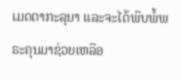ເມດຕາກະລຸນາ ແລະຈະໄດ້ພົບພໍ້ພຣະຄຸນມາຊ່ວຍເຫລືອ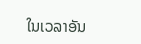ໃນເວລາອັນ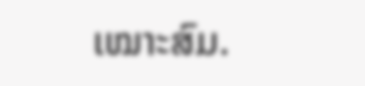ເໝາະສົມ.